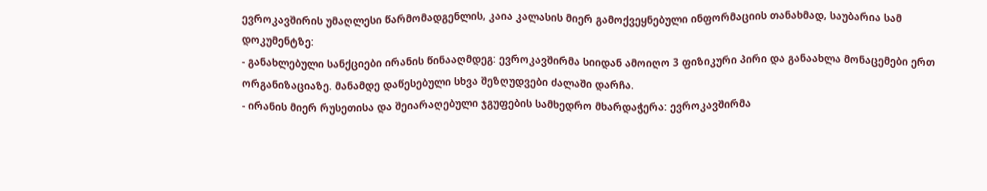ევროკავშირის უმაღლესი წარმომადგენლის, კაია კალასის მიერ გამოქვეყნებული ინფორმაციის თანახმად, საუბარია სამ დოკუმენტზე:
- განახლებული სანქციები ირანის წინააღმდეგ: ევროკავშირმა სიიდან ამოიღო 3 ფიზიკური პირი და განაახლა მონაცემები ერთ ორგანიზაციაზე. მანამდე დაწესებული სხვა შეზღუდვები ძალაში დარჩა.
- ირანის მიერ რუსეთისა და შეიარაღებული ჯგუფების სამხედრო მხარდაჭერა: ევროკავშირმა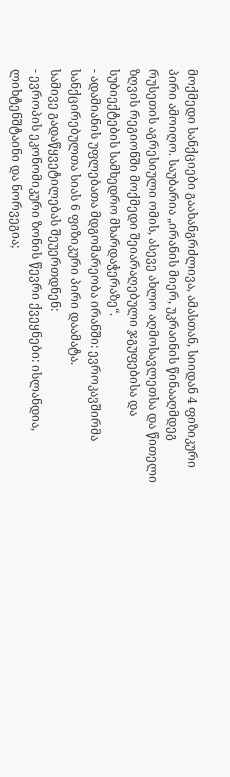მოქმედი სანქციები გაახანგრძლივა, ამასთან, სიიდან 4 ფიზიკური პირი ამოიღო. საუბარია „ირანის მიერ, უკრაინის წინააღმდეგ რუსეთის აგრესიული ომის, ასევე ახლო აღმოსავლეთსა და წითელი ზღვის რეგიონში მოქმედი შეიარაღებული ჯგუფებისა და სუბიექტების სამხედრო მხარდაჭერაზე“.
- ადამიანის უფლებათა მდგომარეობა ირანში: ევროკავშირმა სანქცირებულთა სიას 6 ფიზიკური პირი დაამატა.
სამივე გადაწყვეტილებას შეუერთდნენ:
- ევროპის ეკონომიკური ზონის წევრი ქვეყნები: ისლანდია, ლიხტენშტაინი და ნორვეგია;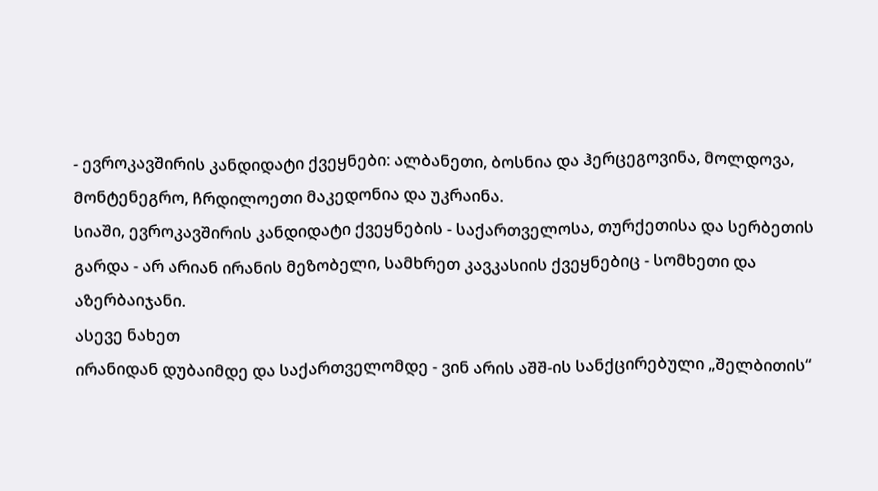- ევროკავშირის კანდიდატი ქვეყნები: ალბანეთი, ბოსნია და ჰერცეგოვინა, მოლდოვა, მონტენეგრო, ჩრდილოეთი მაკედონია და უკრაინა.
სიაში, ევროკავშირის კანდიდატი ქვეყნების - საქართველოსა, თურქეთისა და სერბეთის გარდა - არ არიან ირანის მეზობელი, სამხრეთ კავკასიის ქვეყნებიც - სომხეთი და აზერბაიჯანი.
ასევე ნახეთ
ირანიდან დუბაიმდე და საქართველომდე - ვინ არის აშშ-ის სანქცირებული „შელბითის“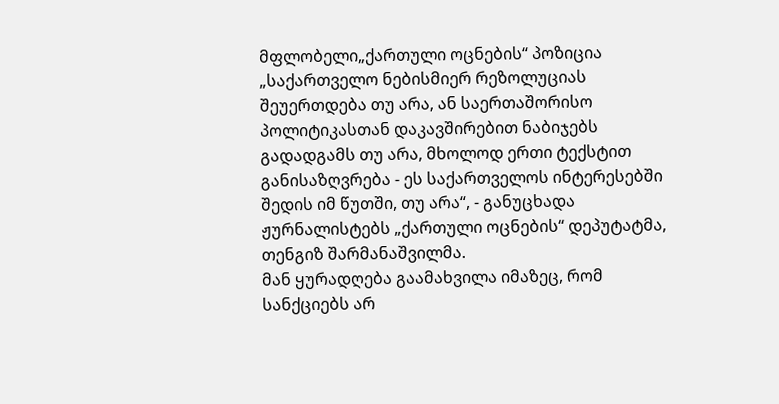მფლობელი„ქართული ოცნების“ პოზიცია
„საქართველო ნებისმიერ რეზოლუციას შეუერთდება თუ არა, ან საერთაშორისო პოლიტიკასთან დაკავშირებით ნაბიჯებს გადადგამს თუ არა, მხოლოდ ერთი ტექსტით განისაზღვრება - ეს საქართველოს ინტერესებში შედის იმ წუთში, თუ არა“, - განუცხადა ჟურნალისტებს „ქართული ოცნების“ დეპუტატმა, თენგიზ შარმანაშვილმა.
მან ყურადღება გაამახვილა იმაზეც, რომ სანქციებს არ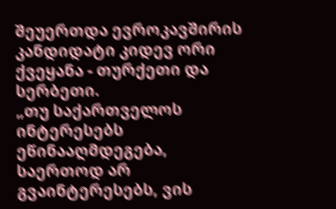შეუერთდა ევროკავშირის კანდიდატი კიდევ ორი ქვეყანა - თურქეთი და სერბეთი.
„თუ საქართველოს ინტერესებს ეწინააღმდეგება, საერთოდ არ გვაინტერესებს, ვის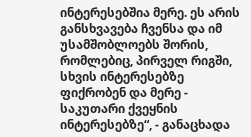ინტერესებშია მერე. ეს არის განსხვავება ჩვენსა და იმ უსამშობლოებს შორის, რომლებიც, პირველ რიგში, სხვის ინტერესებზე ფიქრობენ და მერე - საკუთარი ქვეყნის ინტერესებზე“, - განაცხადა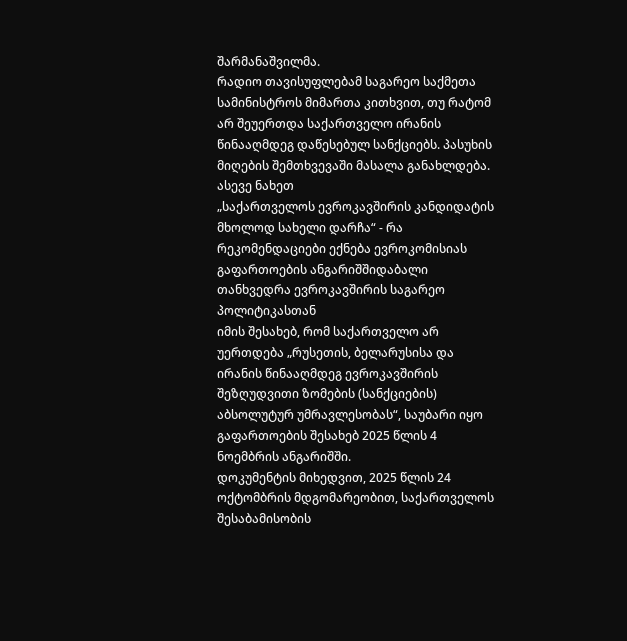შარმანაშვილმა.
რადიო თავისუფლებამ საგარეო საქმეთა სამინისტროს მიმართა კითხვით, თუ რატომ არ შეუერთდა საქართველო ირანის წინააღმდეგ დაწესებულ სანქციებს. პასუხის მიღების შემთხვევაში მასალა განახლდება.
ასევე ნახეთ
„საქართველოს ევროკავშირის კანდიდატის მხოლოდ სახელი დარჩა“ - რა რეკომენდაციები ექნება ევროკომისიას გაფართოების ანგარიშშიდაბალი თანხვედრა ევროკავშირის საგარეო პოლიტიკასთან
იმის შესახებ, რომ საქართველო არ უერთდება „რუსეთის, ბელარუსისა და ირანის წინააღმდეგ ევროკავშირის შეზღუდვითი ზომების (სანქციების) აბსოლუტურ უმრავლესობას“, საუბარი იყო გაფართოების შესახებ 2025 წლის 4 ნოემბრის ანგარიშში.
დოკუმენტის მიხედვით, 2025 წლის 24 ოქტომბრის მდგომარეობით, საქართველოს შესაბამისობის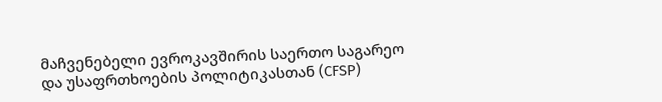მაჩვენებელი ევროკავშირის საერთო საგარეო და უსაფრთხოების პოლიტიკასთან (CFSP)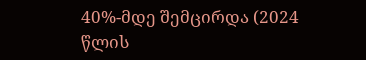40%-მდე შემცირდა (2024 წლის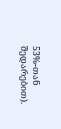53%-თან შედარებით).